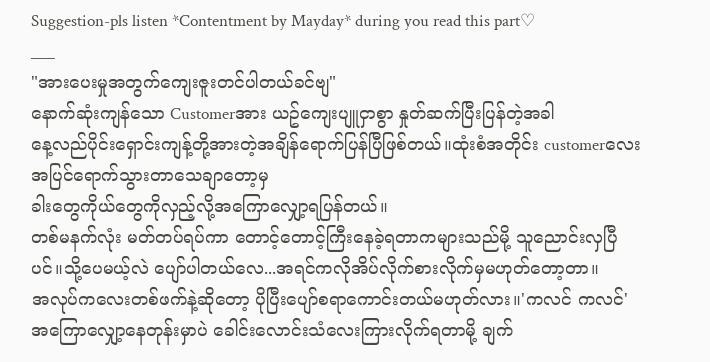Suggestion-pls listen *Contentment by Mayday* during you read this part♡
___
"အားပေးမှုအတွက်ကျေးဇူးတင်ပါတယ်ခင်ဗျ"
နောက်ဆုံးကျန်သော Customerအား ယဥ်ကျေးပျူငှာစွာ နှုတ်ဆက်ပြီးပြန်တဲ့အခါ
နေ့လည်ပိုင်းရှောင်းကျန့်တို့အားတဲ့အချိန်ရောက်ပြန်ပြီဖြစ်တယ်။ထုံးစံအတိုင်း customerလေးအပြင်ရောက်သွားတာသေချာတော့မှ
ခါးတွေကိုယ်တွေကိုလှည့်လို့အကြောလျှော့ရပြန်တယ်။
တစ်မနက်လုံး မတ်တပ်ရပ်ကာ တောင့်တောင့်ကြီးနေခဲ့ရတာကများသည်မို့ သူညောင်းလှပြီပင်။သို့ပေမယ့်လဲ ပျော်ပါတယ်လေ...အရင်ကလိုအိပ်လိုက်စားလိုက်မှမဟုတ်တော့တာ။
အလုပ်ကလေးတစ်ဖက်နဲ့ဆိုတော့ ပိုပြီးပျော်စရာကောင်းတယ်မဟုတ်လား။'ကလင် ကလင်'
အကြောလျှော့နေတုန်းမှာပဲ ခေါင်းလောင်းသံလေးကြားလိုက်ရတာမို့ ချက်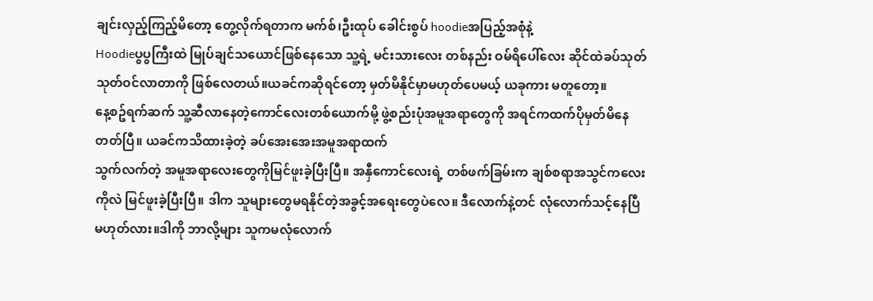ချင်းလှည့်ကြည့်မိတော့ တွေ့လိုက်ရတာက မက်စ်၊ဦးထုပ် ခေါင်းစွပ် hoodieအပြည့်အစုံနဲ့
Hoodieပွပွကြီးထဲ မြုပ်ချင်သယောင်ဖြစ်နေသော သူ့ရဲ့ မင်းသားလေး တစ်နည်း ဝမ်ရိပေါ်လေး ဆိုင်ထဲခပ်သုတ်သုတ်ဝင်လာတာကို ဖြစ်လေတယ်။ယခင်ကဆိုရင်တော့ မှတ်မိနိုင်မှာမဟုတ်ပေမယ့် ယခုကား မတူတော့။
နေ့စဥ်ရက်ဆက် သူ့ဆီလာနေတဲ့ကောင်လေးတစ်ယောက်မို့ ဖွဲ့စည်းပုံအမူအရာတွေကို အရင်ကထက်ပိုမှတ်မိနေတတ်ပြီ။ ယခင်ကသိထားခဲ့တဲ့ ခပ်အေးအေးအမူအရာထက်
သွက်လက်တဲ့ အမူအရာလေးတွေကိုမြင်ဖူးခဲ့ပြီးပြီ။ အနှီကောင်လေးရဲ့ တစ်ဖက်ခြမ်းက ချစ်စရာအသွင်ကလေးကိုလဲ မြင်ဖူးခဲ့ပြီးပြီ။ ဒါက သူများတွေမရနိုင်တဲ့အခွင့်အရေးတွေပဲလေ။ ဒီလောက်နဲ့တင် လုံလောက်သင့်နေပြီ မဟုတ်လား။ဒါကို ဘာလို့များ သူကမလုံလောက်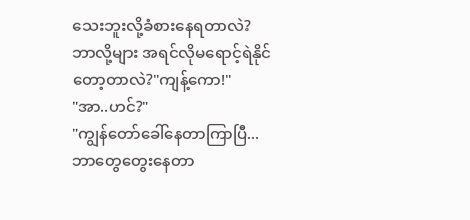သေးဘူးလို့ခံစားနေရတာလဲ?
ဘာလို့များ အရင်လိုမရောင့်ရဲနိုင်တော့တာလဲ?"ကျန့်ကော!"
"အာ..ဟင်?"
"ကျွန်တော်ခေါ်နေတာကြာပြီ...ဘာတွေတွေးနေတာ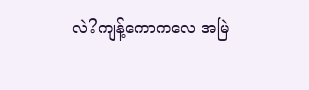လဲ?ကျန့်ကောကလေ အမြဲ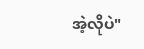အဲ့လိုပဲ"